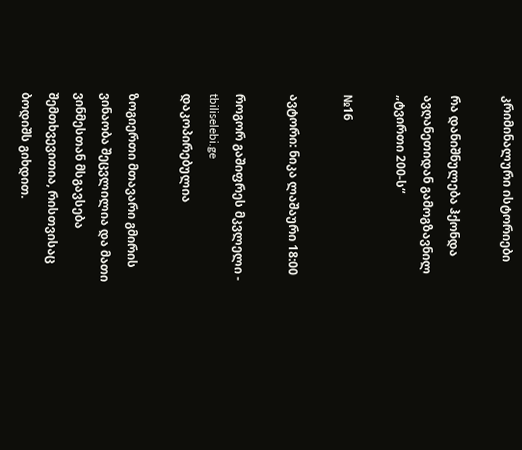კრიმინალური ისტორიები

რა დანიშნულება ჰქონდა ავღანეთიდან გამოგზავნილ „ტვირთი 200-ს“

№16

ავტორი: ნიკა ლაშაური 18:00

როგორ გაშიფრეს მკვლელი -
tbiliselebi.ge
დაკოპირებულია

ზოგიერთი მთავარი გმირის ვინაობა შეცვლილია და მათი ვინმესთან მსგავსება შემთხვევითია, რისთვისაც ბოდიშს გიხდით.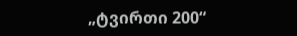„ტვირთი 200“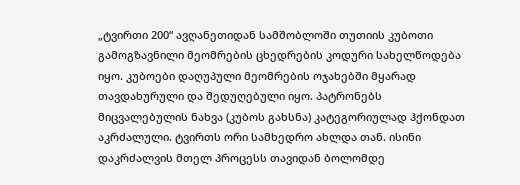„ტვირთი 200“ ავღანეთიდან სამშობლოში თუთიის კუბოთი გამოგზავნილი მეომრების ცხედრების კოდური სახელწოდება იყო. კუბოები დაღუპული მეომრების ოჯახებში მყარად თავდახურული და შედუღებული იყო. პატრონებს მიცვალებულის ნახვა (კუბოს გახსნა) კატეგორიულად ჰქონდათ აკრძალული. ტვირთს ორი სამხედრო ახლდა თან. ისინი დაკრძალვის მთელ პროცესს თავიდან ბოლომდე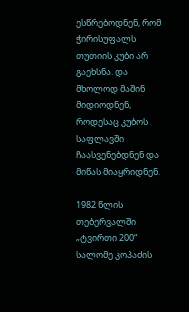ესწრებოდნენ, რომ ჭირისუფალს თუთიის კუბი არ გაეხსნა. და მხოლოდ მაშინ მიდიოდნენ, როდესაც კუბოს საფლავში ჩაასვენებდნენ და მიწას მიაყრიდნენ.

1982 წლის თებერვალში „ტვირთი 200“ სალომე კოპაძის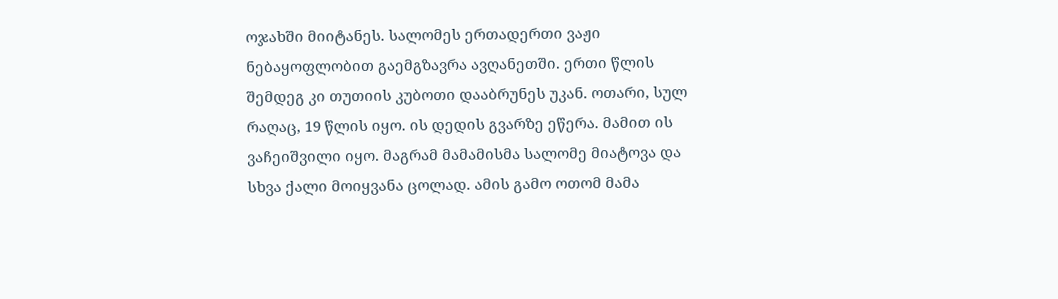ოჯახში მიიტანეს. სალომეს ერთადერთი ვაჟი ნებაყოფლობით გაემგზავრა ავღანეთში. ერთი წლის შემდეგ კი თუთიის კუბოთი დააბრუნეს უკან. ოთარი, სულ რაღაც, 19 წლის იყო. ის დედის გვარზე ეწერა. მამით ის ვაჩეიშვილი იყო. მაგრამ მამამისმა სალომე მიატოვა და სხვა ქალი მოიყვანა ცოლად. ამის გამო ოთომ მამა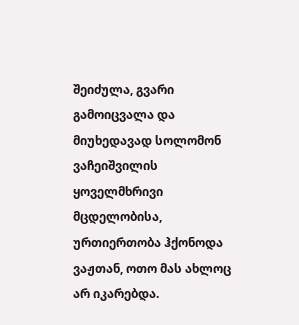შეიძულა, გვარი გამოიცვალა და მიუხედავად სოლომონ ვაჩეიშვილის ყოველმხრივი მცდელობისა, ურთიერთობა ჰქონოდა ვაჟთან, ოთო მას ახლოც არ იკარებდა.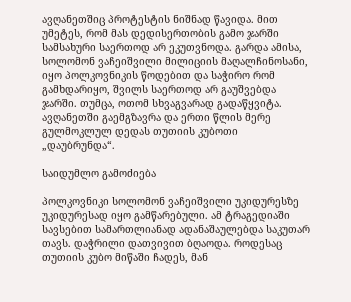ავღანეთშიც პროტესტის ნიშნად წავიდა. მით უმეტეს, რომ მას დედისერთობის გამო ჯარში სამსახური საერთოდ არ ეკუთვნოდა. გარდა ამისა, სოლომონ ვაჩეიშვილი მილიციის მაღალჩინოსანი, იყო პოლკოვნიკის წოდებით და საჭირო რომ გამხდარიყო, შვილს საერთოდ არ გაუშვებდა ჯარში. თუმცა, ოთომ სხვაგვარად გადაწყვიტა. ავღანეთში გაემგზავრა და ერთი წლის მერე გულმოკლულ დედას თუთიის კუბოთი „დაუბრუნდა“.

საიდუმლო გამოძიება

პოლკოვნიკი სოლომონ ვაჩეიშვილი უკიდურესზე უკიდურესად იყო გამწარებული. ამ ტრაგედიაში სავსებით სამართლიანად ადანაშაულებდა საკუთარ თავს. დაჭრილი დათვივით ბღაოდა. როდესაც თუთიის კუბო მიწაში ჩადეს, მან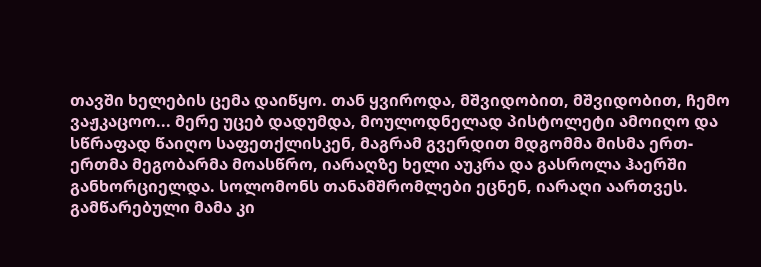თავში ხელების ცემა დაიწყო. თან ყვიროდა, მშვიდობით, მშვიდობით, ჩემო ვაჟკაცოო... მერე უცებ დადუმდა, მოულოდნელად პისტოლეტი ამოიღო და სწრაფად წაიღო საფეთქლისკენ, მაგრამ გვერდით მდგომმა მისმა ერთ-ერთმა მეგობარმა მოასწრო, იარაღზე ხელი აუკრა და გასროლა ჰაერში განხორციელდა. სოლომონს თანამშრომლები ეცნენ, იარაღი აართვეს. გამწარებული მამა კი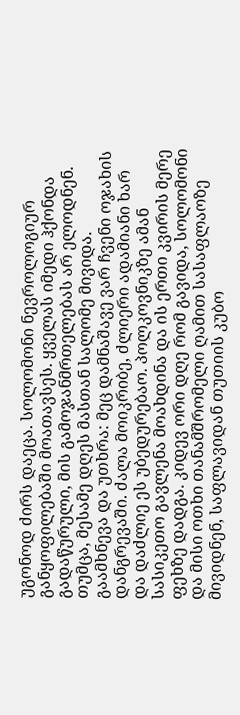უგონოდ ძირს დაეცა. სოლომონი ნევროლოგიურ განყოფილებაში მოათავსეს. ყველას იმედი ჰქონდა გადაწურული, მის გამოჯანმრთელებას არ ელოდნენ. თუმცა, მესამე დღეს მასთან სალომე მივიდა. გაამხნევა და უთხრა: მეც დამნაშავე ვარ ჩვენი ოჯახის დანგრევაში. ძალა მოიკრიბე, ძლიერი ადამიანი ხარ და დაძლიე ეს უბედურებაო. პოლკოვნიკზე ამან სასიკეთო გავლენა მოახდინა და ის ერთი კვირის მერე ფეხზე დადგა. კიდევ ორი დღე რომ გავიდა, სოლომონი და მისი ოთხი თანამშრომელი ღამით სასაფლაოზე მივიდნენ, საფლავიდან თუთიის კუბო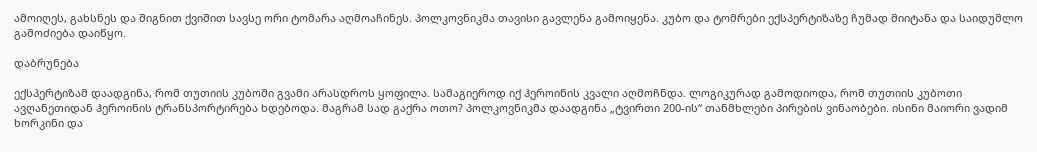ამოიღეს, გახსნეს და შიგნით ქვიშით სავსე ორი ტომარა აღმოაჩინეს. პოლკოვნიკმა თავისი გავლენა გამოიყენა. კუბო და ტომრები ექსპერტიზაზე ჩუმად მიიტანა და საიდუმლო გამოძიება დაიწყო.

დაბრუნება

ექსპერტიზამ დაადგინა, რომ თუთიის კუბოში გვამი არასდროს ყოფილა. სამაგიეროდ იქ ჰეროინის კვალი აღმოჩნდა. ლოგიკურად გამოდიოდა, რომ თუთიის კუბოთი ავღანეთიდან ჰეროინის ტრანსპორტირება ხდებოდა. მაგრამ სად გაქრა ოთო? პოლკოვნიკმა დაადგინა „ტვირთი 200-ის“ თანმხლები პირების ვინაობები. ისინი მაიორი ვადიმ ხორკინი და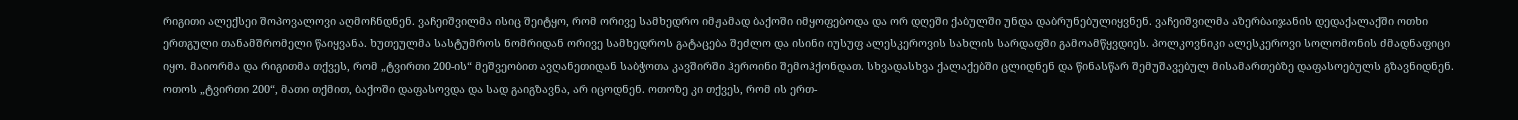რიგითი ალექსეი შოპოვალოვი აღმოჩნდნენ. ვაჩეიშვილმა ისიც შეიტყო, რომ ორივე სამხედრო იმჟამად ბაქოში იმყოფებოდა და ორ დღეში ქაბულში უნდა დაბრუნებულიყვნენ. ვაჩეიშვილმა აზერბაიჯანის დედაქალაქში ოთხი ერთგული თანამშრომელი წაიყვანა. ხუთეულმა სასტუმროს ნომრიდან ორივე სამხედროს გატაცება შეძლო და ისინი იუსუფ ალესკეროვის სახლის სარდაფში გამოამწყვდიეს. პოლკოვნიკი ალესკეროვი სოლომონის ძმადნაფიცი იყო. მაიორმა და რიგითმა თქვეს, რომ „ტვირთი 200-ის“ მეშვეობით ავღანეთიდან საბჭოთა კავშირში ჰეროინი შემოჰქონდათ. სხვადასხვა ქალაქებში ცლიდნენ და წინასწარ შემუშავებულ მისამართებზე დაფასოებულს გზავნიდნენ. ოთოს „ტვირთი 200“, მათი თქმით, ბაქოში დაფასოვდა და სად გაიგზავნა, არ იცოდნენ. ოთოზე კი თქვეს, რომ ის ერთ-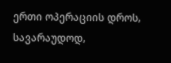ერთი ოპერაციის დროს, სავარაუდოდ,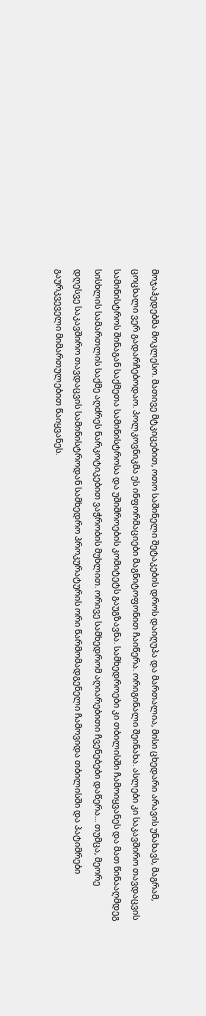მოჯაჰედებმა მოკლესო. მათივე მტკიცებით, ოთო საშინელი შეტაკების დროს დაიღუპა და მართალია, მისი ცხედარი არავის უნახავს, მაგრამ, ცოცხალი ვერ გადარჩებოდაო. პოლკოვნიკმა ეს ინფორმაციები მაგნიტოფონით ჩაიწერა. ორიგინალი შეინახა. ასლები კი საკავშირო თავდაცვის სამინისტროს შინაგან საქმეთა სამინისტროსა და უშიშროების კომიტეტს გაუგზავნა. სამხედროები კი თბილისში ჩამოიყვანეს და მათ წინააღმდეგ სისხლის სამართლის საქმე აღძრეს ნარკოტიკებით ვაჭრობის მუხლით. ორივე სამხედრომ აღიარებითი ჩვენებები დაწერა... თუმცა, მეორე დღესვე საკავშირო თავდაცვის სამინისტროდან სამხედრო პროკურატურის ორი წარმომადგენელი ჩამოვიდა თბილისში და პატიმრები გაურკვეველი მიმართულებით წაიყვანეს.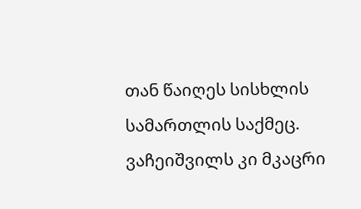თან წაიღეს სისხლის სამართლის საქმეც. ვაჩეიშვილს კი მკაცრი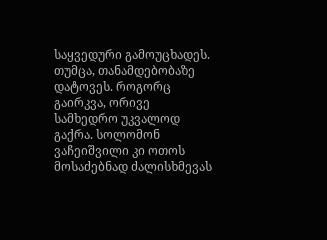საყვედური გამოუცხადეს. თუმცა, თანამდებობაზე დატოვეს. როგორც გაირკვა, ორივე სამხედრო უკვალოდ გაქრა. სოლომონ ვაჩეიშვილი კი ოთოს მოსაძებნად ძალისხმევას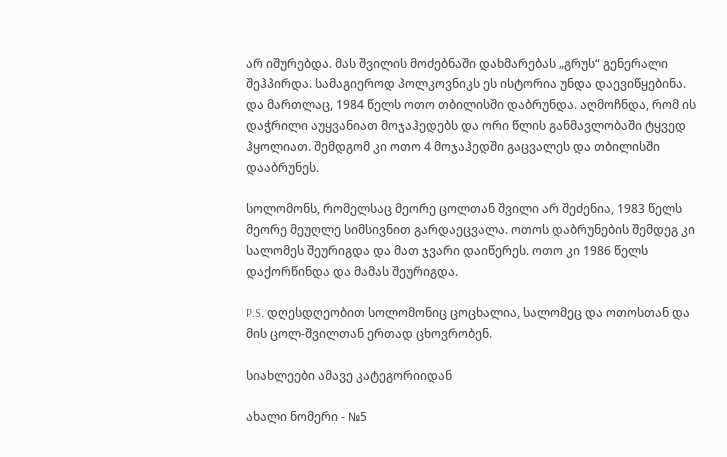არ იშურებდა. მას შვილის მოძებნაში დახმარებას „გრუს“ გენერალი შეჰპირდა. სამაგიეროდ პოლკოვნიკს ეს ისტორია უნდა დაევიწყებინა. და მართლაც, 1984 წელს ოთო თბილისში დაბრუნდა. აღმოჩნდა, რომ ის დაჭრილი აუყვანიათ მოჯაჰედებს და ორი წლის განმავლობაში ტყვედ ჰყოლიათ. შემდგომ კი ოთო 4 მოჯაჰედში გაცვალეს და თბილისში დააბრუნეს.

სოლომონს, რომელსაც მეორე ცოლთან შვილი არ შეძენია, 1983 წელს მეორე მეუღლე სიმსივნით გარდაეცვალა. ოთოს დაბრუნების შემდეგ კი სალომეს შეურიგდა და მათ ჯვარი დაიწერეს. ოთო კი 1986 წელს დაქორწინდა და მამას შეურიგდა.

P.S. დღესდღეობით სოლომონიც ცოცხალია, სალომეც და ოთოსთან და მის ცოლ-შვილთან ერთად ცხოვრობენ.

სიახლეები ამავე კატეგორიიდან

ახალი ნომერი - №5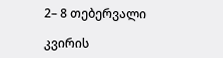2– 8 თებერვალი

კვირის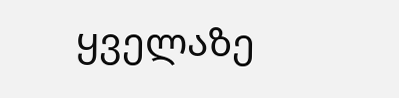ყველაზე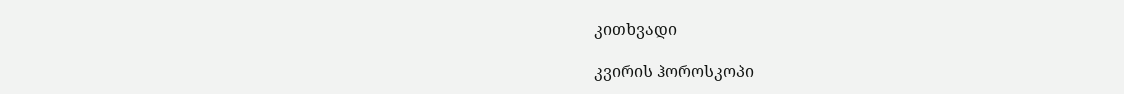კითხვადი

კვირის ჰოროსკოპი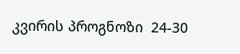კვირის პროგნოზი  24-30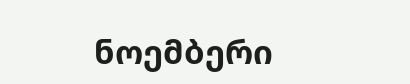ნოემბერი